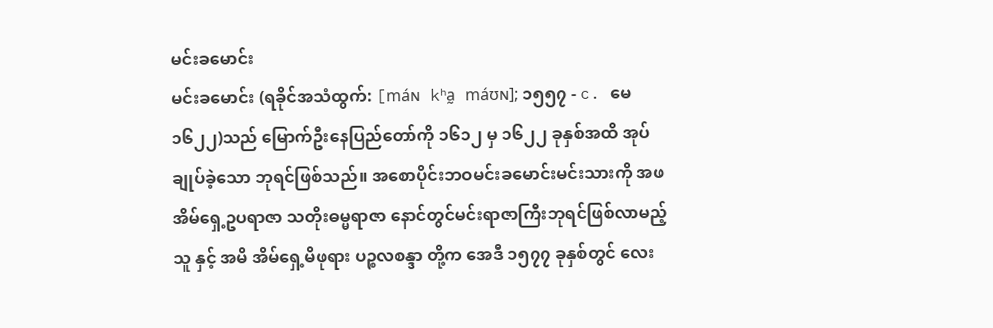မင်းခမောင်း
မင်းခမောင်း (ရခိုင်အသံထွက်: [máɴ kʰa̰ máʊɴ]; ၁၅၅၇ - c. မေ ၁၆၂၂)သည် မြောက်ဦးနေပြည်တော်ကို ၁၆၁၂ မှ ၁၆၂၂ ခုနှစ်အထိ အုပ်ချုပ်ခဲ့သော ဘုရင်ဖြစ်သည်။ အစောပိုင်းဘဝမင်းခမောင်းမင်းသားကို အဖ အိမ်ရှေ့ဥပရာဇာ သတိုးဓမ္မရာဇာ နောင်တွင်မင်းရာဇာကြီးဘုရင်ဖြစ်လာမည့်သူ နှင့် အမိ အိမ်ရှေ့မိဖုရား ပဉ္စလစန္ဒာ တို့က အေဒီ ၁၅၇၇ ခုနှစ်တွင် လေး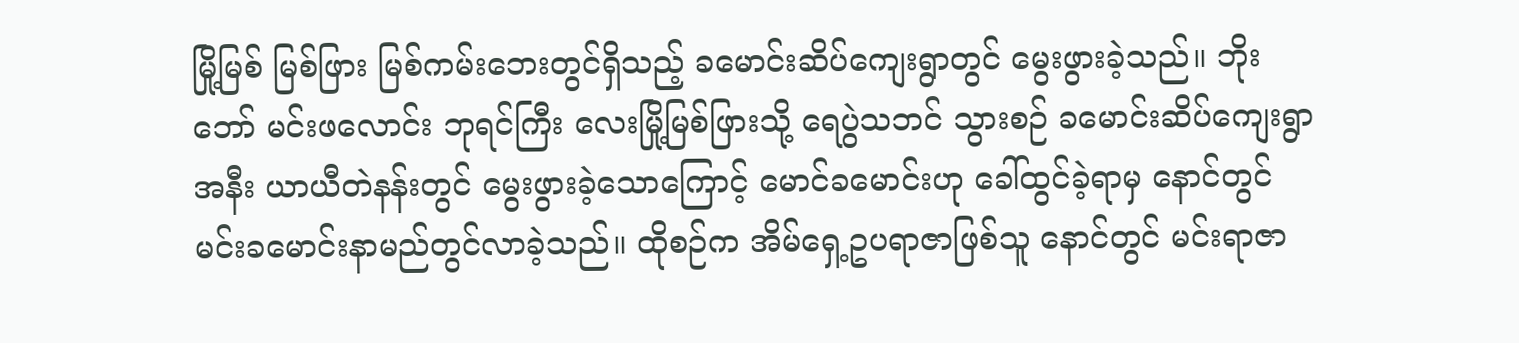မြို့မြစ် မြစ်ဖြား မြစ်ကမ်းဘေးတွင်ရှိသည့် ခမောင်းဆိပ်ကျေးရွာတွင် မွေးဖွားခဲ့သည်။ ဘိုးဘော် မင်းဖလောင်း ဘုရင်ကြီး လေးမြို့မြစ်ဖြားသို့ ရေပွဲသဘင် သွားစဉ် ခမောင်းဆိပ်ကျေးရွာအနီး ယာယီတဲနန်းတွင် မွေးဖွားခဲ့သောကြောင့် မောင်ခမောင်းဟု ခေါ်ထွင်ခဲ့ရာမှ နောင်တွင် မင်းခမောင်းနာမည်တွင်လာခဲ့သည်။ ထိုစဉ်က အိမ်ရှေ့ဥပရာဇာဖြစ်သူ နောင်တွင် မင်းရာဇာ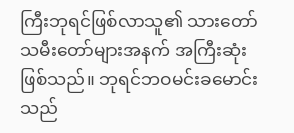ကြီးဘုရင်ဖြစ်လာသူ၏ သားတော် သမီးတော်များအနက် အကြီးဆုံးဖြစ်သည်။ ဘုရင်ဘဝမင်းခမောင်းသည်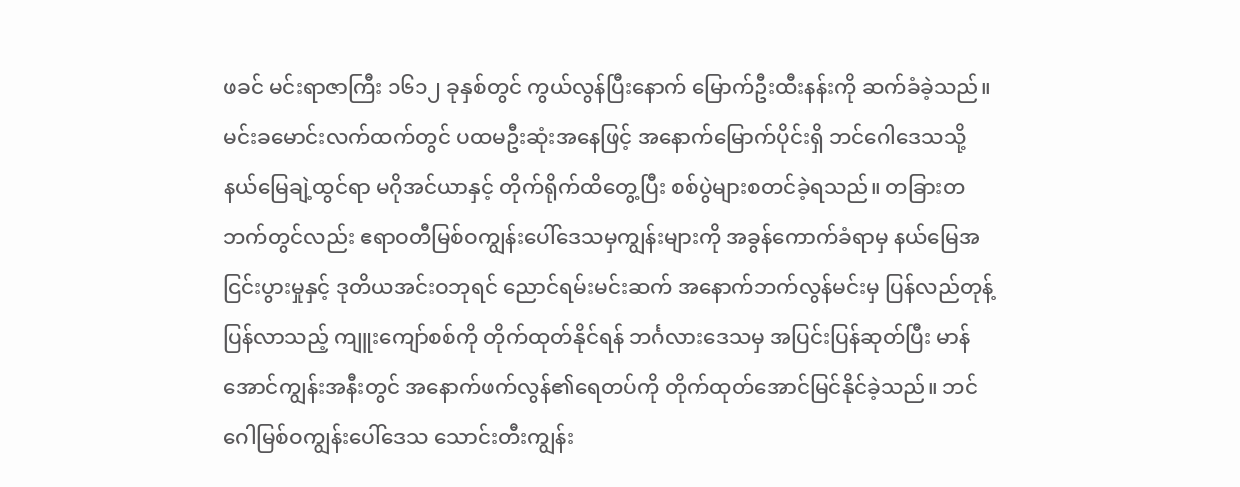ဖခင် မင်းရာဇာကြီး ၁၆၁၂ ခုနှစ်တွင် ကွယ်လွန်ပြီးနောက် မြောက်ဦးထီးနန်းကို ဆက်ခံခဲ့သည်။ မင်းခမောင်းလက်ထက်တွင် ပထမဦးဆုံးအနေဖြင့် အနောက်မြောက်ပိုင်းရှိ ဘင်ဂေါဒေသသို့ နယ်မြေချဲ့ထွင်ရာ မဂိုအင်ယာနှင့် တိုက်ရိုက်ထိတွေ့ပြီး စစ်ပွဲများစတင်ခဲ့ရသည်။ တခြားတဘက်တွင်လည်း ဧရာဝတီမြစ်ဝကျွန်းပေါ်ဒေသမှကျွန်းများကို အခွန်ကောက်ခံရာမှ နယ်မြေအငြင်းပွားမှုနှင့် ဒုတိယအင်းဝဘုရင် ညောင်ရမ်းမင်းဆက် အနောက်ဘက်လွန်မင်းမှ ပြန်လည်တုန့်ပြန်လာသည့် ကျူးကျော်စစ်ကို တိုက်ထုတ်နိုင်ရန် ဘင်္ဂလားဒေသမှ အပြင်းပြန်ဆုတ်ပြီး မာန်အောင်ကျွန်းအနီးတွင် အနောက်ဖက်လွန်၏ရေတပ်ကို တိုက်ထုတ်အောင်မြင်နိုင်ခဲ့သည်။ ဘင်ဂေါမြစ်ဝကျွန်းပေါ်ဒေသ သောင်းတီးကျွန်း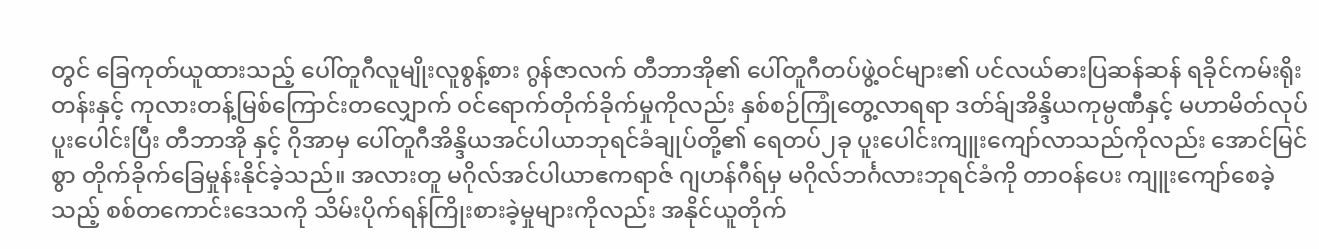တွင် ခြေကုတ်ယူထားသည့် ပေါ်တူဂီလူမျိုးလူစွန့်စား ဂွန်ဇာလက် တီဘာအို၏ ပေါ်တူဂီတပ်ဖွဲ့ဝင်များ၏ ပင်လယ်ဓားပြဆန်ဆန် ရခိုင်ကမ်းရိုးတန်းနှင့် ကုလားတန့်မြစ်ကြောင်းတလျှောက် ဝင်ရောက်တိုက်ခိုက်မှုကိုလည်း နှစ်စဉ်ကြုံတွေ့လာရရာ ဒတ်ခ်ျအိန္ဒိယကုမ္ပဏီနှင့် မဟာမိတ်လုပ်ပူးပေါင်းပြီး တီဘာအို နှင့် ဂိုအာမှ ပေါ်တူဂီအိန္ဒိယအင်ပါယာဘုရင်ခံချုပ်တို့၏ ရေတပ်၂ခု ပူးပေါင်းကျူးကျော်လာသည်ကိုလည်း အောင်မြင်စွာ တိုက်ခိုက်ခြေမှုန်းနိုင်ခဲ့သည်။ အလားတူ မဂိုလ်အင်ပါယာဧကရာဇ် ဂျဟန်ဂီရ်မှ မဂိုလ်ဘင်္ဂလားဘုရင်ခံကို တာဝန်ပေး ကျူးကျော်စေခဲ့သည့် စစ်တကောင်းဒေသကို သိမ်းပိုက်ရန်ကြိုးစားခဲ့မှုများကိုလည်း အနိုင်ယူတိုက်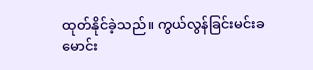ထုတ်နိုင်ခဲ့သည်။ ကွယ်လွန်ခြင်းမင်းခမောင်း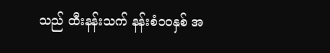သည် ထီးနန်းသက် နန်းစံ၁၀နှစ် အ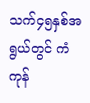သက်၄၅နှစ်အရွယ်တွင် ကံကုန်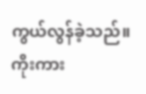ကွယ်လွန်ခဲ့သည်။ ကိုးကား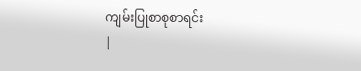ကျမ်းပြုစာစုစာရင်း
|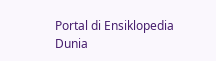Portal di Ensiklopedia Dunia